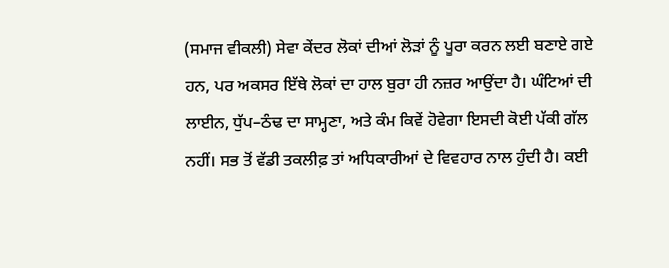(ਸਮਾਜ ਵੀਕਲੀ) ਸੇਵਾ ਕੇਂਦਰ ਲੋਕਾਂ ਦੀਆਂ ਲੋੜਾਂ ਨੂੰ ਪੂਰਾ ਕਰਨ ਲਈ ਬਣਾਏ ਗਏ ਹਨ, ਪਰ ਅਕਸਰ ਇੱਥੇ ਲੋਕਾਂ ਦਾ ਹਾਲ ਬੁਰਾ ਹੀ ਨਜ਼ਰ ਆਉਂਦਾ ਹੈ। ਘੰਟਿਆਂ ਦੀ ਲਾਈਨ, ਧੁੱਪ–ਠੰਢ ਦਾ ਸਾਮ੍ਹਣਾ, ਅਤੇ ਕੰਮ ਕਿਵੇਂ ਹੋਵੇਗਾ ਇਸਦੀ ਕੋਈ ਪੱਕੀ ਗੱਲ ਨਹੀਂ। ਸਭ ਤੋਂ ਵੱਡੀ ਤਕਲੀਫ਼ ਤਾਂ ਅਧਿਕਾਰੀਆਂ ਦੇ ਵਿਵਹਾਰ ਨਾਲ ਹੁੰਦੀ ਹੈ। ਕਈ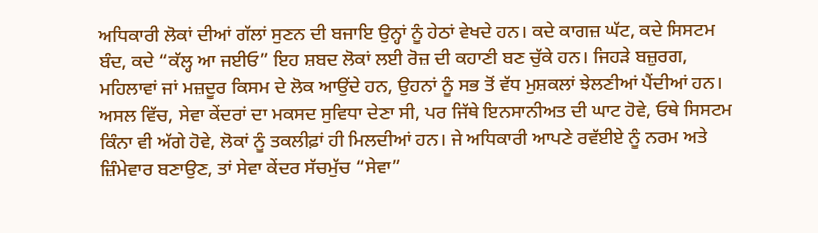ਅਧਿਕਾਰੀ ਲੋਕਾਂ ਦੀਆਂ ਗੱਲਾਂ ਸੁਣਨ ਦੀ ਬਜਾਇ ਉਨ੍ਹਾਂ ਨੂੰ ਹੇਠਾਂ ਵੇਖਦੇ ਹਨ। ਕਦੇ ਕਾਗਜ਼ ਘੱਟ, ਕਦੇ ਸਿਸਟਮ ਬੰਦ, ਕਦੇ “ਕੱਲ੍ਹ ਆ ਜਈਓ” ਇਹ ਸ਼ਬਦ ਲੋਕਾਂ ਲਈ ਰੋਜ਼ ਦੀ ਕਹਾਣੀ ਬਣ ਚੁੱਕੇ ਹਨ। ਜਿਹੜੇ ਬਜ਼ੁਰਗ, ਮਹਿਲਾਵਾਂ ਜਾਂ ਮਜ਼ਦੂਰ ਕਿਸਮ ਦੇ ਲੋਕ ਆਉਂਦੇ ਹਨ, ਉਹਨਾਂ ਨੂੰ ਸਭ ਤੋਂ ਵੱਧ ਮੁਸ਼ਕਲਾਂ ਝੇਲਣੀਆਂ ਪੈਂਦੀਆਂ ਹਨ। ਅਸਲ ਵਿੱਚ, ਸੇਵਾ ਕੇਂਦਰਾਂ ਦਾ ਮਕਸਦ ਸੁਵਿਧਾ ਦੇਣਾ ਸੀ, ਪਰ ਜਿੱਥੇ ਇਨਸਾਨੀਅਤ ਦੀ ਘਾਟ ਹੋਵੇ, ਓਥੇ ਸਿਸਟਮ ਕਿੰਨਾ ਵੀ ਅੱਗੇ ਹੋਵੇ, ਲੋਕਾਂ ਨੂੰ ਤਕਲੀਫ਼ਾਂ ਹੀ ਮਿਲਦੀਆਂ ਹਨ। ਜੇ ਅਧਿਕਾਰੀ ਆਪਣੇ ਰਵੱਈਏ ਨੂੰ ਨਰਮ ਅਤੇ ਜ਼ਿੰਮੇਵਾਰ ਬਣਾਉਣ, ਤਾਂ ਸੇਵਾ ਕੇਂਦਰ ਸੱਚਮੁੱਚ “ਸੇਵਾ”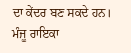ਦਾ ਕੇਂਦਰ ਬਣ ਸਕਦੇ ਹਨ।
ਮੰਜੂ ਰਾਇਕਾ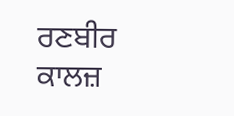ਰਣਬੀਰ ਕਾਲਜ਼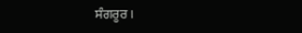ਸੰਗਰੂਰ।